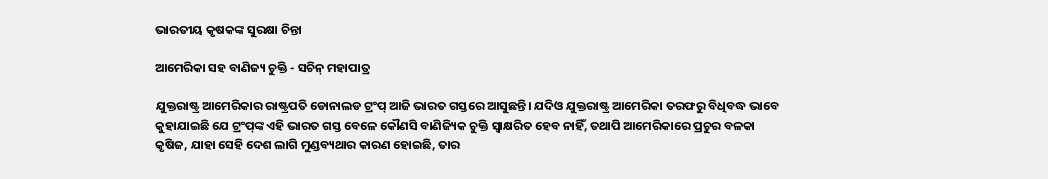ଭାରତୀୟ କୃଷକଙ୍କ ସୁରକ୍ଷା ଚିନ୍ତା

ଆମେରିକା ସହ ବାଣିଜ୍ୟ ଚୁକ୍ତି - ସଚିନ୍‌ ମହାପାତ୍ର

ଯୁକ୍ତରାଷ୍ଟ୍ର ଆମେରିକାର ରାଷ୍ଟ୍ରପତି ଡୋନାଲଡ ଟ୍ରଂପ୍‌ ଆଜି ଭାରତ ଗସ୍ତରେ ଆସୁଛନ୍ତି। ଯଦିଓ ଯୁକ୍ତରାଷ୍ଟ୍ର ଆମେରିକା ତରଫରୁ ବିଧିବଦ୍ଧ ଭାବେ କୁହାଯାଇଛି ଯେ ଟ୍ରଂପ୍‌ଙ୍କ ଏହି ଭାରତ ଗସ୍ତ ବେଳେ କୌଣସି ବାଣିଜ୍ୟିକ ଚୁକ୍ତି ସ୍ବାକ୍ଷରିତ ହେବ ନାହିଁ, ତଥାପି ଆମେରିକାରେ ପ୍ରଚୁର ବଳକା କୃଷିଜ, ଯାହା ସେହି ଦେଶ ଲାଗି ମୁଣ୍ଡବ୍ୟଥାର କାରଣ ହୋଇଛି, ତାର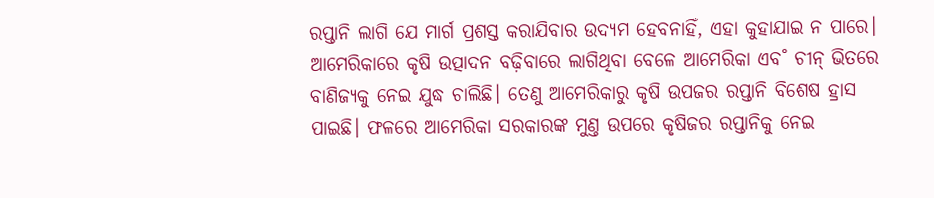ରପ୍ତାନି ଲାଗି ଯେ ମାର୍ଗ ପ୍ରଶସ୍ତ କରାଯିବାର ଉଦ୍ୟମ ହେବନାହିଁ, ଏହା କୁହାଯାଇ ନ ପାରେ। ଆମେରିକାରେ କୃଷି ଉତ୍ପାଦନ ବଢ଼ିବାରେ ଲାଗିଥିବା ବେଳେ ଆମେରିକା ଏବ˚ ଚୀନ୍‌ ଭିତରେ ବାଣିଜ୍ୟକୁ ନେଇ ଯୁଦ୍ଧ ଚାଲିଛି। ତେଣୁ ଆମେରିକାରୁ କୃଷି ଉପଜର ରପ୍ତାନି ବିଶେଷ ହ୍ରାସ ପାଇଛି। ଫଳରେ ଆମେରିକା ସରକାରଙ୍କ ମୁଣ୍ତ ଉପରେ କୃଷିଜର ରପ୍ତାନିକୁ ନେଇ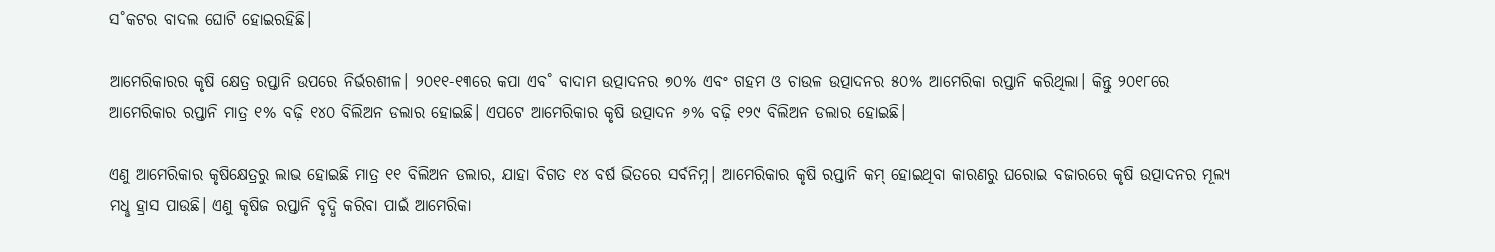ସ˚କଟର ବାଦଲ ଘୋଟି ହୋଇରହିଛି।

ଆମେରିକାରର କୃଷି କ୍ଷେତ୍ର ରପ୍ତାନି ଉପରେ ନିର୍ଭରଶୀଳ। ୨୦୧୧-୧୩ରେ କପା ଏବ˚ ବାଦାମ ଉତ୍ପାଦନର ୭୦% ଏବଂ ଗହମ ଓ ଚାଉଳ ଉତ୍ପାଦନର ୫୦% ଆମେରିକା ରପ୍ତାନି କରିଥିଲା। କିନ୍ତୁ ୨୦୧୮ରେ ଆମେରିକାର ରପ୍ତାନି ମାତ୍ର ୧% ବଢ଼ି ୧୪୦ ବିଲିଅନ ଡଲାର ହୋଇଛି। ଏପଟେ ଆମେରିକାର କୃଷି ଉତ୍ପାଦନ ୬% ବଢ଼ି ୧୨୯ ବିଲିଅନ ଡଲାର ହୋଇଛି।

ଏଣୁ ଆମେରିକାର କୃଷିକ୍ଷେତ୍ରରୁ ଲାଭ ହୋଇଛି ମାତ୍ର ୧୧ ବିଲିଅନ ଡଲାର, ଯାହା ବିଗତ ୧୪ ବର୍ଷ ଭିତରେ ସର୍ବନିମ୍ନ। ଆମେରିକାର କୃଷି ରପ୍ତାନି କମ୍‌ ହୋଇଥିବା କାରଣରୁ ଘରୋଇ ବଜାରରେ କୃଷି ଉତ୍ପାଦନର ମୂଲ୍ୟ ମଧୢ ହ୍ରାସ ପାଉଛି। ଏଣୁ କୃଷିଜ ରପ୍ତାନି ବୃଦ୍ଧି କରିବା ପାଇଁ ଆମେରିକା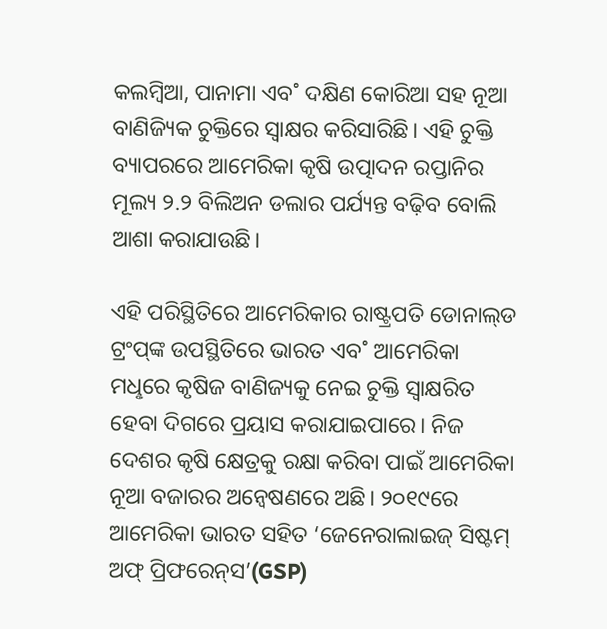କଲମ୍ବିଆ, ପାନାମା ଏବ˚ ଦକ୍ଷିଣ କୋରିଆ ସହ ନୂଆ ବାଣିଜ୍ୟିକ ଚୁକ୍ତିରେ ସ୍ବାକ୍ଷର କରିସାରିଛି। ଏହି ଚୁକ୍ତି ବ୍ୟାପରରେ ଆମେରିକା କୃଷି ଉତ୍ପାଦନ ରପ୍ତାନିର ମୂଲ୍ୟ ୨.୨ ବିଲିଅନ ଡଲାର ପର୍ଯ୍ୟନ୍ତ ବଢ଼ିବ ବୋଲି ଆଶା କରାଯାଉଛି।

ଏହି ପରିସ୍ଥିତିରେ ଆମେରିକାର ରାଷ୍ଟ୍ରପତି ଡୋନାଲ୍‌ଡ ଟ୍ରଂପ୍‌ଙ୍କ ଉପସ୍ଥିତିରେ ଭାରତ ଏବ˚ ଆମେରିକା ମଧୢରେ କୃଷିଜ ବାଣିଜ୍ୟକୁ ନେଇ ଚୁକ୍ତି ସ୍ବାକ୍ଷରିତ ହେବା ଦିଗରେ ପ୍ରୟାସ କରାଯାଇପା‌ରେ। ନିଜ ଦେଶର କୃଷି କ୍ଷେତ୍ରକୁ ରକ୍ଷା କରିବା ପାଇଁ ଆମେରିକା ନୂଆ ବଜାରର ଅନ୍ବେଷଣରେ ଅଛି। ୨୦୧୯ରେ ଆମେରିକା ଭାରତ ସହିତ ‘ଜେନେରାଲାଇଜ୍ ସିଷ୍ଟମ୍‌ ଅଫ୍‌ ପ୍ରିଫରେନ୍‌ସ’(GSP)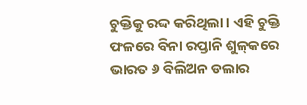ଚୁକ୍ତିକୁ ରଦ୍ଦ କରିଥିଲା। ଏହି ଚୁକ୍ତି ଫଳରେ ବିନା ରପ୍ତାନି ଶୁଳ୍‌କରେ ଭାରତ ୬ ବିଲିଅନ ଡଲାର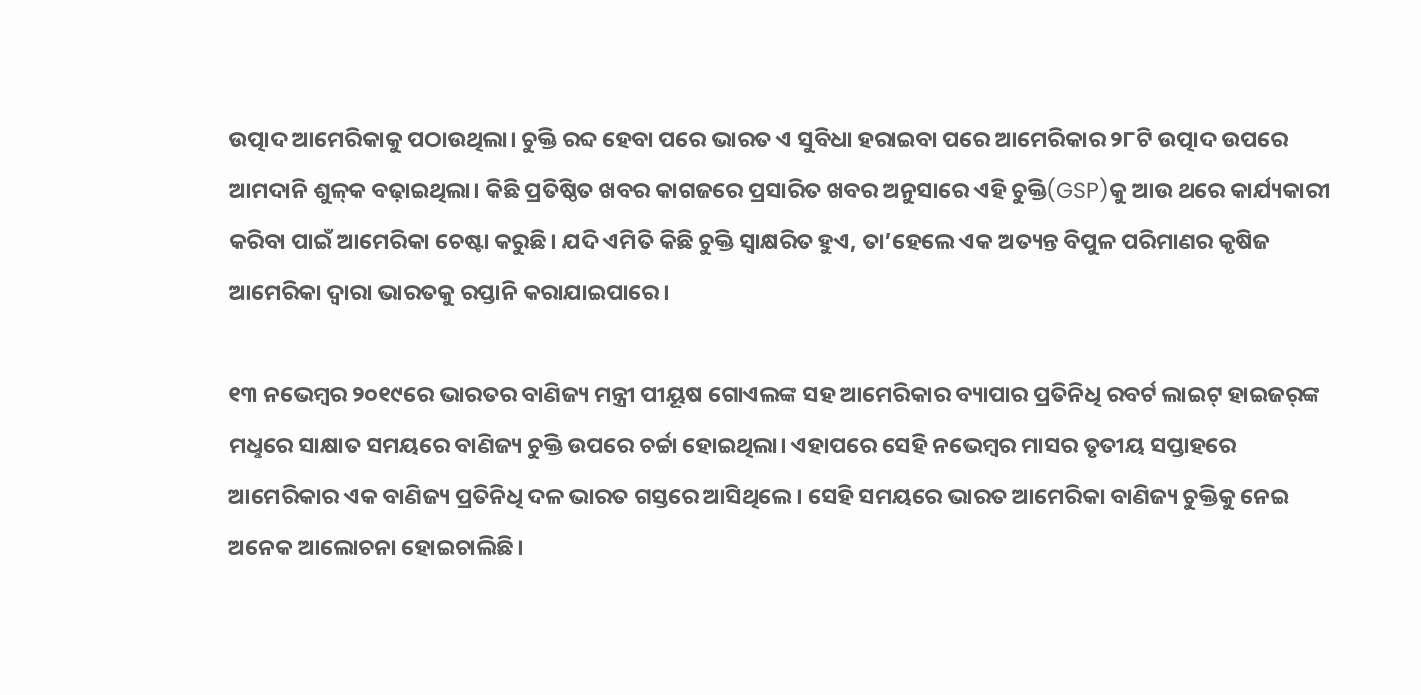ଉତ୍ପାଦ ଆମେରିକାକୁ ପଠାଉଥିଲା। ଚୁକ୍ତି ରବ୍ଦ ହେବା ପରେ ଭାରତ ଏ ସୁବିଧା ହରାଇବା ପରେ ଆମେରିକାର ୨୮ଟି ଉତ୍ପାଦ ଉପରେ ଆମଦାନି ଶୁଳ୍‌କ ବଢ଼ାଇଥିଲା। କିଛି ପ୍ରତିଷ୍ଠିତ ଖବର କାଗଜରେ ପ୍ରସାରିତ ଖବର ଅନୁସାରେ ଏହି ଚୁକ୍ତି(GSP)କୁ ଆଉ ଥରେ କାର୍ଯ୍ୟକାରୀ କରିବା ପାଇଁ ଆମେରିକା ଚେଷ୍ଟା କରୁଛି। ଯଦି ଏମିତି କିଛି ଚୁକ୍ତି ସ୍ବାକ୍ଷରିତ ହୁଏ, ତା’ହେଲେ ଏକ ଅତ୍ୟନ୍ତ ବିପୁଳ ପରିମାଣର କୃଷିଜ ଆମେରିକା ଦ୍ବାରା ଭାରତକୁ ରପ୍ତାନି କରାଯାଇପାରେ।

୧୩ ନଭେମ୍ବର ୨୦୧୯ରେ ଭାରତର ବାଣିଜ୍ୟ ମନ୍ତ୍ରୀ ପୀୟୂଷ ଗୋଏଲଙ୍କ ସହ ଆମେରିକାର ବ୍ୟାପାର ପ୍ରତିନିଧି ରବର୍ଟ ଲାଇଟ୍‌ ହାଇଜର‌୍‌ଙ୍କ ମଧୢରେ ସାକ୍ଷାତ ସମୟରେ ବାଣିଜ୍ୟ ଚୁକ୍ତି ଉପରେ ଚର୍ଚ୍ଚା ହୋଇଥିଲା। ଏହାପରେ ସେହି ନଭେମ୍ବର ମାସର ତୃତୀୟ ସପ୍ତାହରେ ଆମେରିକାର ଏକ ବାଣିଜ୍ୟ ପ୍ରତିନିଧି ଦଳ ଭାରତ ଗସ୍ତରେ ଆସିଥିଲେ। ସେହି ସମୟରେ ଭାରତ ଆମେରିକା ବାଣିଜ୍ୟ ଚୁକ୍ତିକୁ ନେଇ ଅନେକ ଆଲୋଚନା ହୋଇଚାଲିଛି।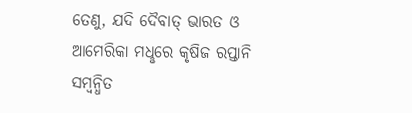ତେଣୁ, ଯଦି ଦୈବାତ୍‌ ଭାରତ ଓ ଆମେରିକା ମଧୢରେ କୃଷିଜ ରପ୍ତାନି ସମ୍ବନ୍ଧିତ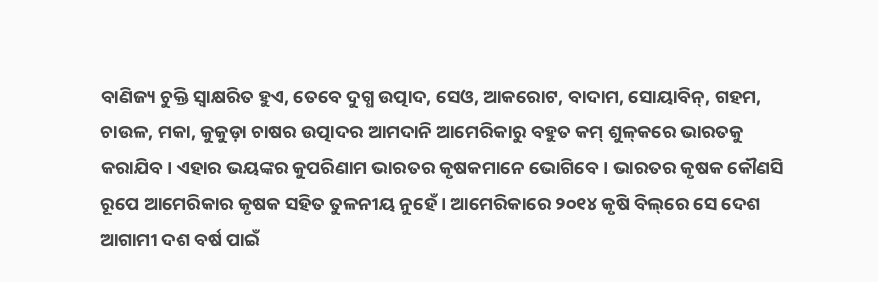ବାଣିଜ୍ୟ ଚୁକ୍ତି ସ୍ବାକ୍ଷରିତ ହୁଏ, ତେବେ ଦୁଗ୍ଧ ଉତ୍ପାଦ, ସେଓ, ଆକରୋଟ, ବାଦାମ, ସୋୟାବିନ୍‌, ଗହମ, ଚାଉଳ, ମକା, କୁକୁଡ଼ା ଚାଷର ଉତ୍ପାଦର ଆମଦାନି ଆମେରିକାରୁ ବହୁତ କମ୍‌ ଶୁଳ୍‌କରେ ଭାରତକୁ କରାଯିବ। ଏହାର ଭୟଙ୍କର କୁପରିଣାମ ଭାରତର କୃଷକମାନେ ଭୋଗିବେ। ଭାରତର କୃଷକ କୌଣସି ରୂପେ ଆମେରିକାର କୃଷକ ସହିତ ତୁଳନୀୟ ନୁହେଁ। ଆମେରିକାରେ ୨୦୧୪ କୃଷି ବିଲ୍‌ରେ ସେ ଦେଶ ଆଗାମୀ ଦଶ ବର୍ଷ ପାଇଁ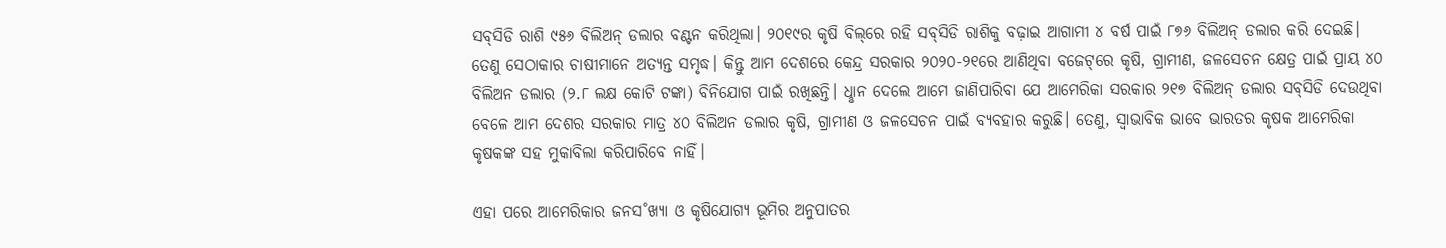ସବ୍‌ସିଡି ରାଶି ୯୫୬ ବିଲିଅନ୍‌ ଡଲାର ବଣ୍ଟନ କରିଥିଲା। ୨୦୧୯ର କୃଷି ବିଲ୍‌ରେ ରହି ସବ୍‌ସିଡି ରାଶିକୁ ବଢ଼ାଇ ଆଗାମୀ ୪ ବର୍ଷ ପାଇଁ ୮୭୬ ବିଲିଅନ୍‌ ଡଲାର କରି ଦେଇଛି। ତେଣୁ ସେଠାକାର ଚାଷୀମାନେ ଅତ୍ୟନ୍ତ ସମୃଦ୍ଧ। କିନ୍ତୁ ଆମ ଦେଶରେ କେନ୍ଦ୍ର ସରକାର ୨୦୨୦-୨୧ରେ ଆଣିଥିବା ବଜେଟ୍‌ରେ କୃଷି, ଗ୍ରାମୀଣ, ଜଳସେଚନ କ୍ଷେତ୍ର ପାଇଁ ପ୍ରାୟ ୪୦ ବିଲିଅନ ଡଲାର (୨.୮ ଲକ୍ଷ କୋଟି ଟଙ୍କା) ବିନିଯୋଗ ପାଇଁ ରଖିଛନ୍ତି। ଧୢାନ ଦେଲେ ଆମେ ଜାଣିପାରିବା ଯେ ଆମେରିକା ସରକାର ୨୧୭ ବିଲିଅନ୍‌ ଡଲାର ସବ୍‌ସିଡି ଦେଉଥିବା ବେଳେ ଆମ ଦେଶର ସରକାର ମାତ୍ର ୪୦ ବିଲିଅନ ଡଲାର କୃଷି, ଗ୍ରାମୀଣ ଓ ଜଳସେଚନ ପାଇଁ ବ୍ୟବହାର କରୁଛି। ତେଣୁ, ସ୍ବାଭାବିକ ଭାବେ ଭାରତର କୃଷକ ଆମେରିକା କୃଷକଙ୍କ ସହ ମୁକାବିଲା କରିପାରିବେ ନାହିଁ।

ଏହା ପରେ ଆମେରିକାର ଜନସ˚ଖ୍ୟା ଓ କୃଷିଯୋଗ୍ୟ ଭୂମିର ଅନୁପାତର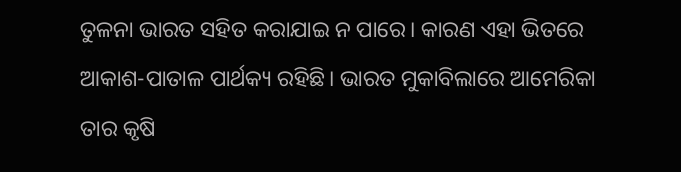ତୁଳନା ଭାରତ ସହିତ କରାଯାଇ ନ ପାରେ। କାରଣ ଏହା ଭିତରେ ଆକାଶ-ପାତାଳ ପାର୍ଥକ୍ୟ ରହିଛି। ଭାରତ ମୁକାବିଲାରେ ଆମେରିକା ତାର କୃଷି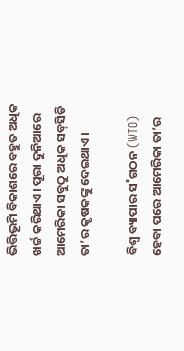ଭିତ୍ତିଭୂମି ବିକାଶରେ ବହୁତ ଅଧିକ ଖର୍ଚ୍ଚ କରିଥାଏ। ପୂରା ଦୁନିଆରେ ଆମେରିକା ସବୁଠୁ ଅଧିକ ସବ୍‌ସିଡି ତା’ର କୃଷକଙ୍କୁ ଦେଇଥାଏ।

ବିଶ୍ବ ବ୍ୟାପାର ସ˚ଗଠନ (WTO) ହେବା ପରେ ଆମେରିକା ତା’ର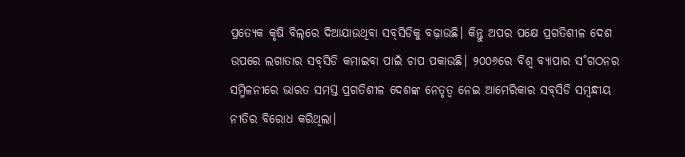ପ୍ରତ୍ୟେକ କୃଷି ବିଲ୍‌ରେ ଦିଆଯାଉଥିବା ସବ୍‌ସିଡିକୁ ବଢ଼ାଉଛି। କିନ୍ତୁ ଅପର ପକ୍ଷେ ପ୍ରଗତିଶୀଳ ଦେଶ ଉପରେ ଲଗାତାର ସବ୍‌ସିଡି କମାଇବା ପାଇଁ ଚାପ ପକାଉଛି। ୨୦୦୬ରେ ବିଶ୍ବ ବ୍ୟାପାର ସ˚ଗଠନର ସମ୍ମିଳନୀରେ ଭାରତ ସମସ୍ତ ପ୍ରଗତିଶୀଳ ଦେଶଙ୍କ ନେତୃତ୍ବ ନେଇ ଆମେରିକାର ସବ୍‌ସିଡି ସମ୍ବନ୍ଧୀୟ ନୀତିର ବିରୋଧ କରିଥିଲା।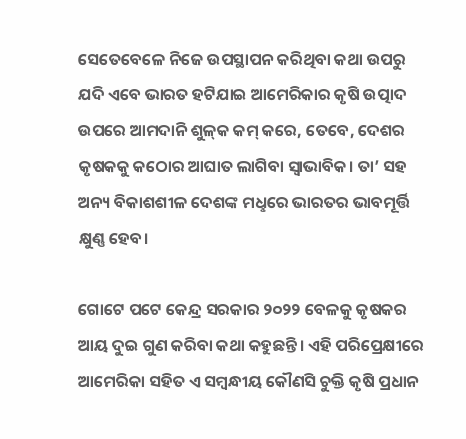ସେତେବେଳେ ନିଜେ ଉପସ୍ଥାପନ କରିଥିବା କଥା ଉପରୁ ଯଦି ଏବେ ଭାରତ ହଟିଯାଇ ଆମେରିକାର କୃଷି ଉତ୍ପାଦ ଉପରେ ଆମଦାନି ଶୁଳ୍‌କ କମ୍‌ କରେ, ତେବେ, ଦେଶର କୃଷକକୁ କଠୋର ଆଘାତ ଲାଗିବା ସ୍ବାଭାବିକ। ତା’ ସହ ଅନ୍ୟ ବିକାଶଶୀଳ ଦେଶଙ୍କ ମଧୢରେ ଭାରତର ଭାବମୂର୍ତ୍ତି କ୍ଷୁଣ୍ଣ ହେବ।

ଗୋଟେ ପଟେ କେନ୍ଦ୍ର ସରକାର ୨୦୨୨ ବେଳକୁ କୃଷକର ଆୟ ଦୁଇ ଗୁଣ କରିବା କଥା କହୁଛନ୍ତି। ଏହି ପରିପ୍ରେକ୍ଷୀରେ ଆମେରିକା ସହିତ ଏ ସମ୍ବନ୍ଧୀୟ କୌଣସି ଚୁକ୍ତି କୃଷି ପ୍ରଧାନ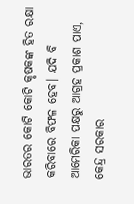ଭାରତର କୋଟି କୋଟି କୃଷକଙ୍କ ହିତ ରକ୍ଷା କରିବାରେ ବିଫଳ ହେବ। ଯଦି ବି ଆମେରିକା ପକ୍ଷରୁ ଆଗ୍ରହ ପ୍ରକାଶ ପାଏ, କେନ୍ଦ୍ର ସରକାର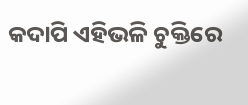କଦାପି ଏହିଭଳି ଚୁକ୍ତିରେ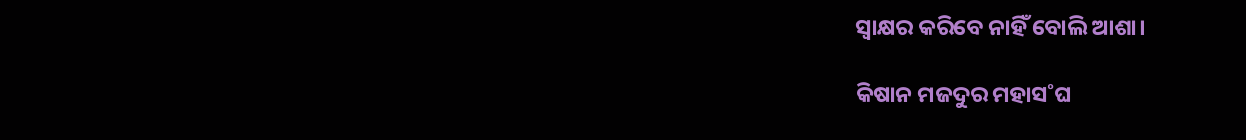ସ୍ବାକ୍ଷର କରିବେ ନାହିଁ ବୋଲି ଆଶା।

କିଷାନ ମଜଦୁର ମହାସ˚ଘ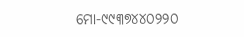ମୋ-୯୯୩୭୪୪୦୨୨୦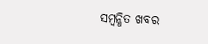ସମ୍ବନ୍ଧିତ ଖବର